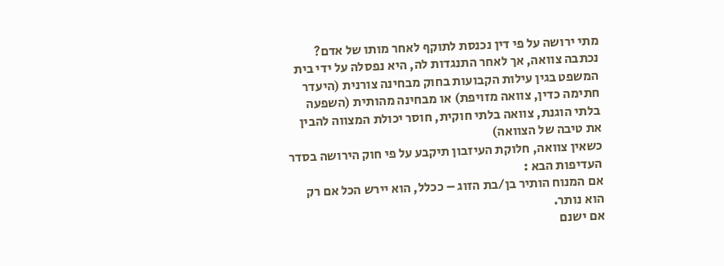מתי ירושה על פי דין נכנסת לתוקף לאחר מותו של אדם?
נכתבה צוואה, אך לאחר התנגדות לה, היא נפסלה על ידי בית המשפט בגין עילות הקבועות בחוק מבחינה צורנית (היעדר חתימה כדין, צוואה מזויפת) או מבחינה מהותית (השפעה בלתי הוגנת, צוואה בלתי חוקית, חוסר יכולת המצווה להבין את טיבה של הצוואה)
כשאין צוואה, חלוקת העיזבון תיקבע על פי חוק הירושה בסדר העדיפות הבא :
אם המנוח הותיר בן/בת הזוג – ככלל, הוא יירש הכל אם רק הוא נותר.
אם ישנם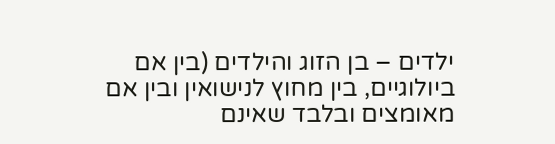ילדים – בן הזוג והילדים (בין אם ביולוגיים, בין מחוץ לנישואין ובין אם מאומצים ובלבד שאינם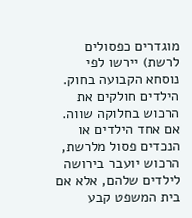מוגדרים כפסולים לרשת) יירשו לפי נוסחא הקבועה בחוק. הילדים חולקים את הרכוש בחלוקה שווה.
אם אחד הילדים או הנכדים פסול מלרשת, הרכוש יועבר בירושה לילדים שלהם, אלא אם בית המשפט קבע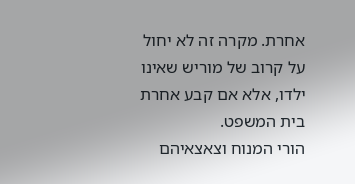אחרת. מקרה זה לא יחול על קרוב של מוריש שאינו ילדו, אלא אם קבע אחרת בית המשפט.
הורי המנוח וצאצאיהם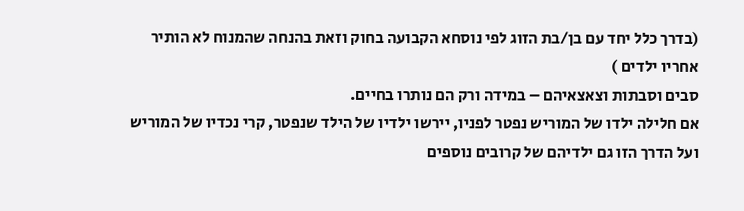(בדרך כלל יחד עם בן/בת הזוג לפי נוסחא הקבועה בחוק וזאת בהנחה שהמנוח לא הותיר אחריו ילדים )
סבים וסבתות וצאצאיהם – במידה ורק הם נותרו בחיים.
אם חלילה ילדו של המוריש נפטר לפניו, יירשו ילדיו של הילד שנפטר, קרי נכדיו של המוריש ועל הדרך הזו גם ילדיהם של קרובים נוספים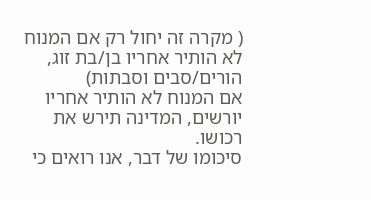( מקרה זה יחול רק אם המנוח לא הותיר אחריו בן/בת זוג, הורים/סבים וסבתות)
אם המנוח לא הותיר אחריו יורשים, המדינה תירש את רכושו.
סיכומו של דבר, אנו רואים כי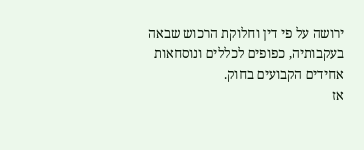ירושה על פי דין וחלוקת הרכוש שבאה בעקבותיה, כפופים לכללים ונוסחאות אחידים הקבועים בחוק.
אז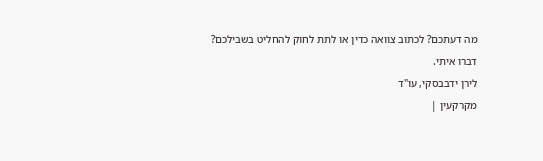מה דעתכם? לכתוב צוואה כדין או לתת לחוק להחליט בשבילכם?
דברו איתי.
לירן ידבבסקי, עו"ד
מקרקעין |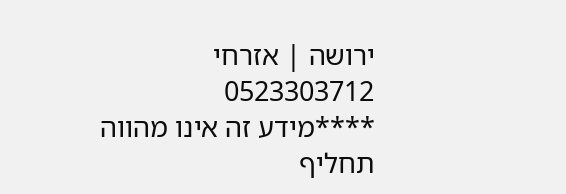ירושה | אזרחי
0523303712
****מידע זה אינו מהווה תחליף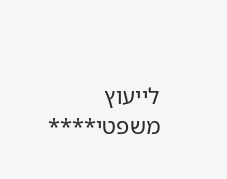לייעוץ משפטי****